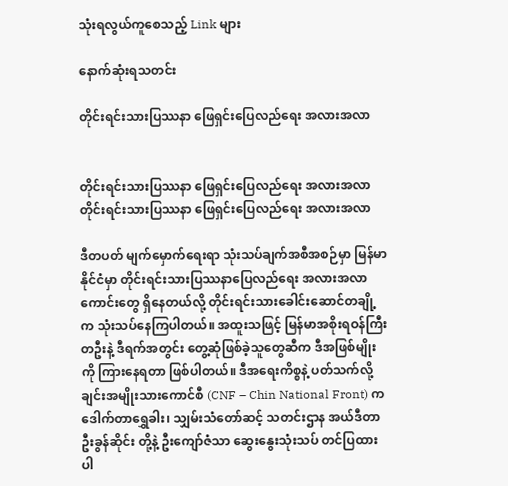သုံးရလွယ်ကူစေသည့် Link များ

နောက်ဆုံးရသတင်း

တိုင်းရင်းသားပြဿနာ ဖြေရှင်းပြေလည်ရေး အလားအလာ


တိုင်းရင်းသားပြဿနာ ဖြေရှင်းပြေလည်ရေး အလားအလာ
တိုင်းရင်းသားပြဿနာ ဖြေရှင်းပြေလည်ရေး အလားအလာ

ဒီတပတ် မျက်မှောက်ရေးရာ သုံးသပ်ချက်အစီအစဉ်မှာ မြန်မာနိုင်ငံမှာ တိုင်းရင်းသားပြဿနာပြေလည်ရေး အလားအလာကောင်းတွေ ရှိနေတယ်လို့ တိုင်းရင်းသားခေါင်းဆောင်တချို့က သုံးသပ်နေကြပါတယ်။ အထူးသဖြင့် မြန်မာအစိုးရဝန်ကြီးတဦးနဲ့ ဒီရက်အတွင်း တွေ့ဆုံဖြစ်ခဲ့သူတွေဆီက ဒီအဖြစ်မျိုးကို ကြားနေရတာ ဖြစ်ပါတယ်။ ဒီအရေးကိစ္စနဲ့ ပတ်သက်လို့ ချင်းအမျိုးသားကောင်စီ (CNF – Chin National Front) က ဒေါက်တာရွှေခါး၊ သျှမ်းသံတော်ဆင့် သတင်းဌာန အယ်ဒီတာ ဦးခွန်ဆိုင်း တို့နဲ့ ဦးကျော်ဇံသာ ဆွေးနွေးသုံးသပ် တင်ပြထားပါ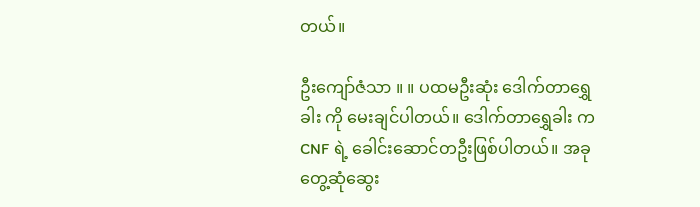တယ်။

ဦးကျော်ဇံသာ ။ ။ ပထမဦးဆုံး ဒေါက်တာရွှေခါး ကို မေးချင်ပါတယ်။ ဒေါက်တာရွှေခါး က CNF ရဲ့ ခေါင်းဆောင်တဦးဖြစ်ပါတယ်။ အခု တွေ့ဆုံဆွေး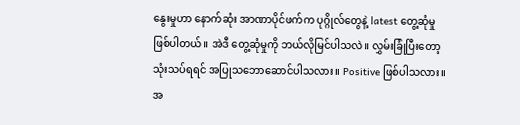နွေးမှုဟာ နောက်ဆုံး အာဏာပိုင်ဖက်က ပုဂ္ဂိုလ်တွေနဲ့ latest တွေ့ဆုံမှု ဖြစ်ပါတယ်။ အဲဒီ တွေ့ဆုံမှုကို ဘယ်လိုမြင်ပါသလဲ။ လွှမ်းခြုံပြီးတော့ သုံးသပ်ရရင် အပြုသဘောဆောင်ပါသလား။ Positive ဖြစ်ပါသလား။ အ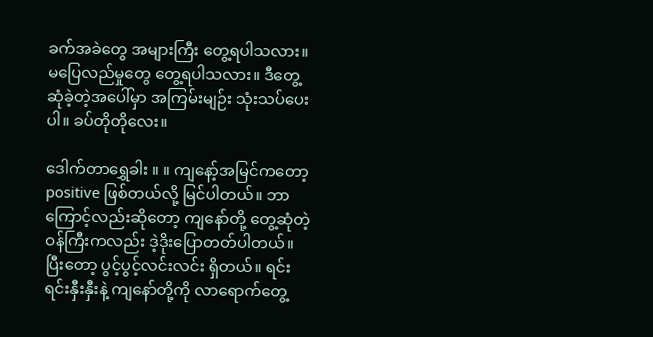ခက်အခဲတွေ အများကြီး တွေ့ရပါသလား။ မပြေလည်မှုတွေ တွေ့ရပါသလား။ ဒီတွေ့ဆုံခဲ့တဲ့အပေါ်မှာ အကြမ်းမျဉ်း သုံးသပ်ပေးပါ။ ခပ်တိုတိုလေး။

ဒေါက်တာရွှေခါး ။ ။ ကျနော့်အမြင်ကတော့ positive ဖြစ်တယ်လို့ မြင်ပါတယ်။ ဘာကြောင့်လည်းဆိုတော့ ကျနော်တို့ တွေ့ဆုံတဲ့ ဝန်ကြီးကလည်း ဒဲ့ဒိုးပြောတတ်ပါတယ်။ ပြီးတော့ ပွင့်ပွင့်လင်းလင်း ရှိတယ်။ ရင်းရင်းနှီးနှီးနဲ့ ကျနော်တို့ကို လာရောက်တွေ့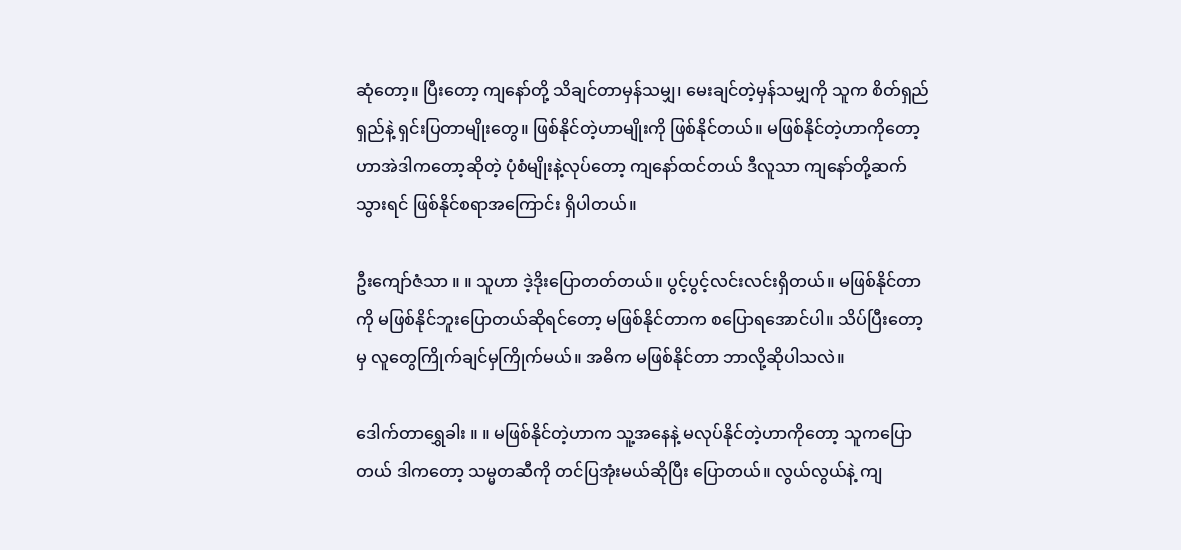ဆုံတော့။ ပြီးတော့ ကျနော်တို့ သိချင်တာမှန်သမျှ၊ မေးချင်တဲ့မှန်သမျှကို သူက စိတ်ရှည်ရှည်နဲ့ ရှင်းပြတာမျိုးတွေ။ ဖြစ်နိုင်တဲ့ဟာမျိုးကို ဖြစ်နိုင်တယ်။ မဖြစ်နိုင်တဲ့ဟာကိုတော့ ဟာအဲဒါကတော့ဆိုတဲ့ ပုံစံမျိုးနဲ့လုပ်တော့ ကျနော်ထင်တယ် ဒီလူသာ ကျနော်တို့ဆက်သွားရင် ဖြစ်နိုင်စရာအကြောင်း ရှိပါတယ်။

ဦးကျော်ဇံသာ ။ ။ သူဟာ ဒဲ့ဒိုးပြောတတ်တယ်။ ပွင့်ပွင့်လင်းလင်းရှိတယ်။ မဖြစ်နိုင်တာကို မဖြစ်နိုင်ဘူးပြောတယ်ဆိုရင်တော့ မဖြစ်နိုင်တာက စပြောရအောင်ပါ။ သိပ်ပြီးတော့မှ လူတွေကြိုက်ချင်မှကြိုက်မယ်။ အဓိက မဖြစ်နိုင်တာ ဘာလို့ဆိုပါသလဲ။

ဒေါက်တာရွှေခါး ။ ။ မဖြစ်နိုင်တဲ့ဟာက သူ့အနေနဲ့ မလုပ်နိုင်တဲ့ဟာကိုတော့ သူကပြောတယ် ဒါကတော့ သမ္မတဆီကို တင်ပြအုံးမယ်ဆိုပြီး ပြောတယ်။ လွယ်လွယ်နဲ့ ကျ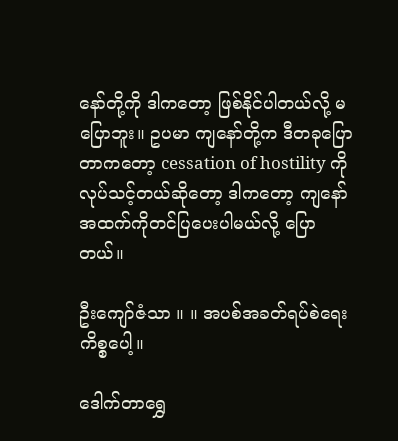နော်တို့ကို ဒါကတော့ ဖြစ်နိုင်ပါတယ်လို့ မပြောဘူး။ ဥပမာ ကျနော်တို့က ဒီတခုပြောတာကတော့ cessation of hostility ကို လုပ်သင့်တယ်ဆိုတော့ ဒါကတော့ ကျနော် အထက်ကိုတင်ပြပေးပါမယ်လို့ ပြောတယ်။

ဦးကျော်ဇံသာ ။ ။ အပစ်အခတ်ရပ်စဲရေးကိစ္စပေါ့။

ဒေါက်တာရွှေ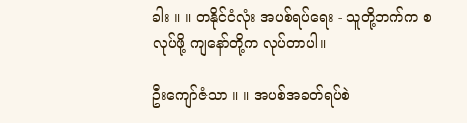ခါး ။ ။ တနိုင်ငံလုံး အပစ်ရပ်ရေး - သူတို့ဘက်က စလုပ်ဖို့ ကျနော်တို့က လုပ်တာပါ။

ဦးကျော်ဇံသာ ။ ။ အပစ်အခတ်ရပ်စဲ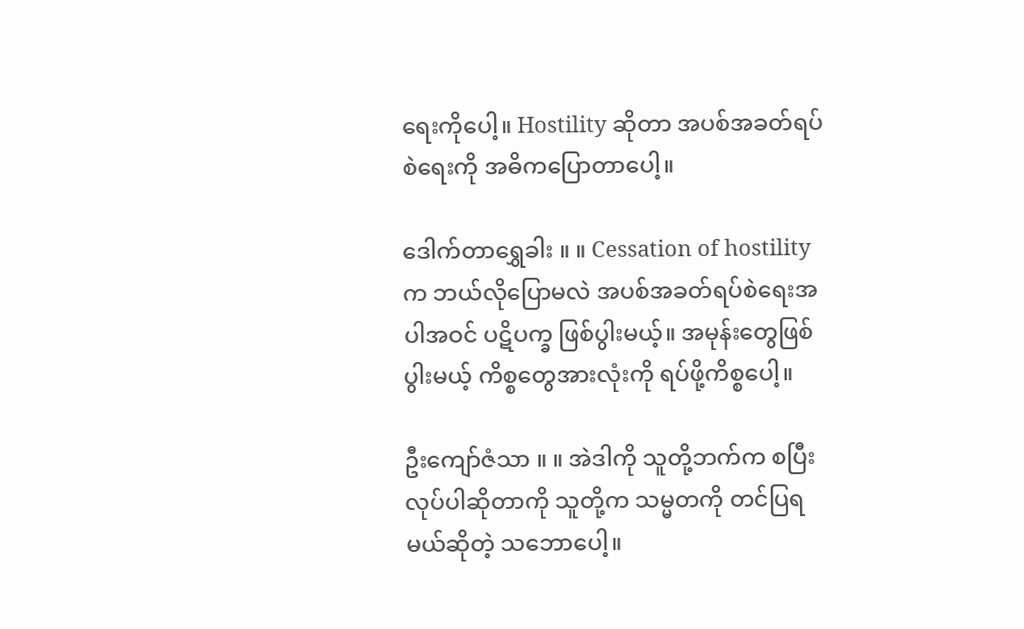ရေးကိုပေါ့။ Hostility ဆိုတာ အပစ်အခတ်ရပ်စဲရေးကို အဓိကပြောတာပေါ့။

ဒေါက်တာရွှေခါး ။ ။ Cessation of hostility က ဘယ်လိုပြောမလဲ အပစ်အခတ်ရပ်စဲရေးအပါအဝင် ပဋိပက္ခ ဖြစ်ပွါးမယ့်။ အမုန်းတွေဖြစ်ပွါးမယ့် ကိစ္စတွေအားလုံးကို ရပ်ဖို့ကိစ္စပေါ့။

ဦးကျော်ဇံသာ ။ ။ အဲဒါကို သူတို့ဘက်က စပြီးလုပ်ပါဆိုတာကို သူတို့က သမ္မတကို တင်ပြရမယ်ဆိုတဲ့ သဘောပေါ့။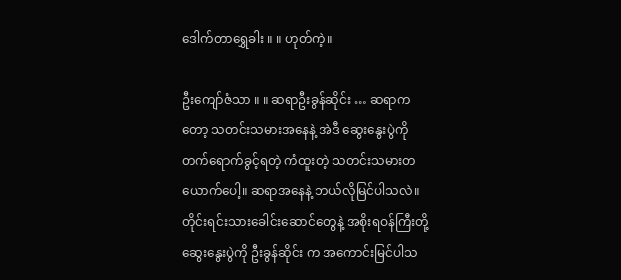ဒေါက်တာရွှေခါး ။ ။ ဟုတ်ကဲ့။

ဦးကျော်ဇံသာ ။ ။ ဆရာဦးခွန်ဆိုင်း … ဆရာကတော့ သတင်းသမားအနေနဲ့ အဲဒီ ဆွေးနွေးပွဲကို တက်ရောက်ခွင့်ရတဲ့ ကံထူးတဲ့ သတင်းသမားတယောက်ပေါ့။ ဆရာအနေနဲ့ ဘယ်လိုမြင်ပါသလဲ။ တိုင်းရင်းသားခေါင်းဆောင်တွေနဲ့ အစိုးရဝန်ကြီးတို့ ဆွေးနွေးပွဲကို ဦးခွန်ဆိုင်း က အကောင်းမြင်ပါသ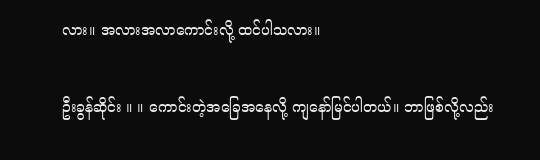လား။ အလားအလာကောင်းလို့ ထင်ပါသလား။

ဦးခွန်ဆိုင်း ။ ။ ကောင်းတဲ့အခြေအနေလို့ ကျနော်မြင်ပါတယ်။ ဘာဖြစ်လို့လည်း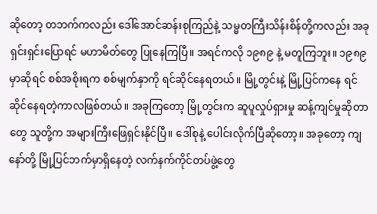ဆိုတော့ တဘက်ကလည်း ဒေါ်အောင်ဆန်းစုကြည်နဲ့ သမ္မတကြီးသိန်းစိန်တို့ကလည်း အခု ရှင်းရှင်းပြောရင် မဟာမိတ်တွေ ပြုနေကြပြီ။ အရင်ကလို ၁၉၈၉ နဲ့ မတူကြဘူး။ ၁၉၈၉ မှာဆိုရင် စစ်အစိုးရက စစ်မျက်နှာကို ရင်ဆိုင်နေရတယ်။ မြို့တွင်းနဲ့ မြို့ပြင်ကနေ ရင်ဆိုင်နေရတဲ့ကာလဖြစ်တယ်။ အခုကြတော့ မြို့တွင်းက ဆူပူလှုပ်ရှားမှု ဆန့်ကျင်မှုဆိုတာတွေ သူတို့က အများကြီးဖြေရှင်းနိုင်ပြီ။ ဒေါ်စုနဲ့ ပေါင်းလိုက်ပြီဆိုတော့။ အခုတော့ ကျနော်တို့ မြို့ပြင်ဘက်မှာရှိနေတဲ့ လက်နက်ကိုင်တပ်ဖွဲ့တွေ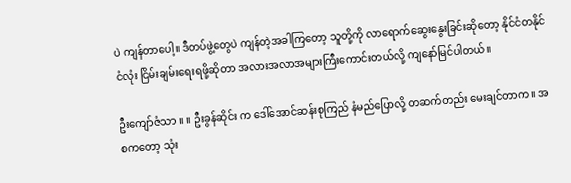ပဲ ကျန်တာပေါ့။ ဒီတပ်ဖွဲ့တွေပဲ ကျန်တဲ့အခါကြတော့ သူတို့ကို လာရောက်ဆွေးနွေးခြင်းဆိုတော့ နိုင်ငံတနိုင်ငံလုံး ငြိမ်းချမ်းရေးရဖို့ဆိုတာ အလားအလာအများကြီးကောင်းတယ်လို့ ကျနော်မြင်ပါတယ်။

ဦးကျော်ဇံသာ ။ ။ ဦးခွန်ဆိုင်း က ဒေါ်အောင်ဆန်းစုကြည် နံမည်ပြောလို့ တဆက်တည်း မေးချင်တာက။ အစကတော့ သုံး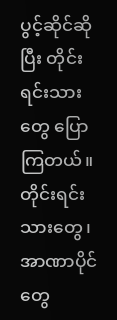ပွင့်ဆိုင်ဆိုပြီး တိုင်းရင်းသားတွေ ပြောကြတယ်။ တိုင်းရင်းသားတွေ၊ အာဏာပိုင်တွေ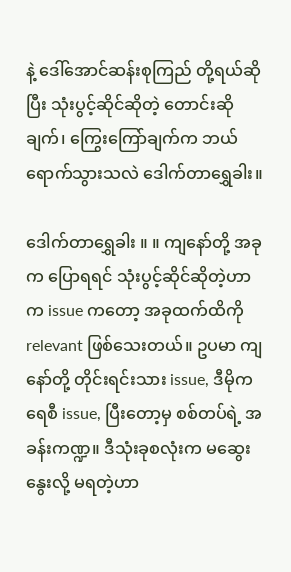နဲ့ ဒေါ်အောင်ဆန်းစုကြည် တို့ရယ်ဆိုပြီး သုံးပွင့်ဆိုင်ဆိုတဲ့ တောင်းဆိုချက်၊ ကြွေးကြော်ချက်က ဘယ်ရောက်သွားသလဲ ဒေါက်တာရွှေခါး။

ဒေါက်တာရွှေခါး ။ ။ ကျနော်တို့ အခုက ပြောရရင် သုံးပွင့်ဆိုင်ဆိုတဲ့ဟာက issue ကတော့ အခုထက်ထိကို relevant ဖြစ်သေးတယ်။ ဥပမာ ကျနော်တို့ တိုင်းရင်းသား issue, ဒီမိုကရေစီ issue, ပြီးတော့မှ စစ်တပ်ရဲ့ အခန်းကဏ္ဍ။ ဒီသုံးခုစလုံးက မဆွေးနွေးလို့ မရတဲ့ဟာ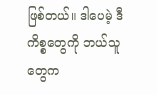ဖြစ်တယ်။ ဒါပေမဲ့ ဒီကိစ္စတွေကို ဘယ်သူတွေက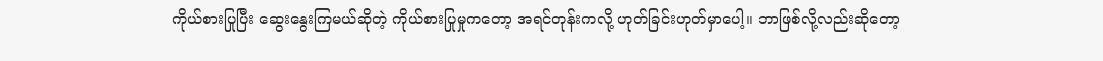ကိုယ်စားပြုပြီး ဆွေးနွေးကြမယ်ဆိုတဲ့ ကိုယ်စားပြုမှုကတော့ အရင်တုန်းကလို့ ဟုတ်ခြင်းဟုတ်မှာပေါ့။ ဘာဖြစ်လို့လည်းဆိုတော့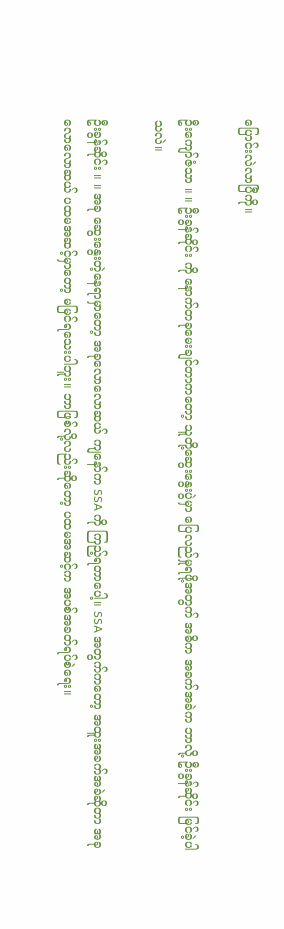ပြောင်းလဲလာပြီကို။

ဦးကျော်ဇံသာ ။ ။ ဦးခွန်ဆိုင်း ကို နောက်တခုမေးချင်တာကတော့ သူတို့ဆွေးနွေးပွဲမှာ ပြေလည်မှုရဖို့အတွက် အဓိက အခက်အခဲက ဘာလို့ ဦးခွန်ဆိုင်း မြင်ခဲ့ပါသလဲ။

ဦးခွန်ဆိုင်း ။ ။ အခု ဆွေးနွေးတဲ့နေရာမှာတော့ အခုလောလောဆယ် ကျနော်က SSA ကို ကြည့်ရတာပေါ့။ SSA အတွက်ကတော့ အထူးအခက်အခဲဆိုတာ အခုလောလောဆယ် ပထမအဆင့်မှာတော့ မမြင်ရသေးပါဘူး။ ဘာဖြစ်လို့လည်းဆိုတော့ ပထမအဆင့်က အပစ်အခတ်ရပ်စဲရေး။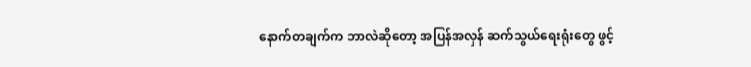နောက်တချက်က ဘာလဲဆိုတော့ အပြန်အလှန် ဆက်သွယ်ရေးရုံးတွေ ဖွင့်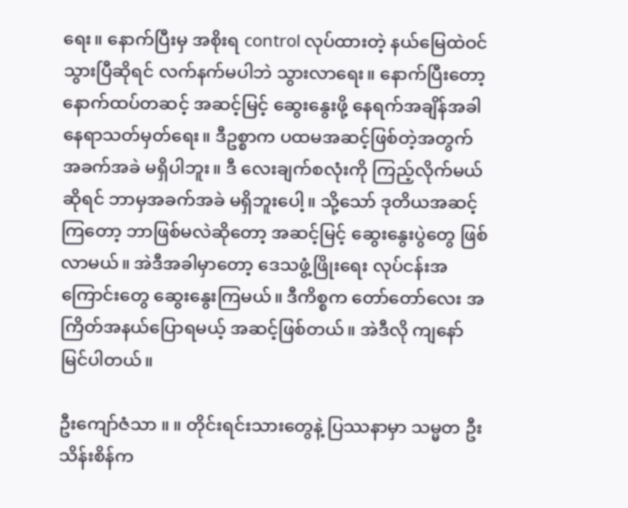ရေး။ နောက်ပြီးမှ အစိုးရ control လုပ်ထားတဲ့ နယ်မြေထဲဝင်သွားပြီဆိုရင် လက်နက်မပါဘဲ သွားလာရေး။ နောက်ပြီးတော့ နောက်ထပ်တဆင့် အဆင့်မြင့် ဆွေးနွေးဖို့ နေရက်အချိန်အခါ နေရာသတ်မှတ်ရေး။ ဒီဥစ္စာက ပထမအဆင့်ဖြစ်တဲ့အတွက် အခက်အခဲ မရှိပါဘူး။ ဒီ လေးချက်စလုံးကို ကြည့်လိုက်မယ်ဆိုရင် ဘာမှအခက်အခဲ မရှိဘူးပေါ့။ သို့သော် ဒုတိယအဆင့်ကြတော့ ဘာဖြစ်မလဲဆိုတော့ အဆင့်မြင့် ဆွေးနွေးပွဲတွေ ဖြစ်လာမယ်။ အဲဒီအခါမှာတော့ ဒေသဖွံ့ဖြိုးရေး လုပ်ငန်းအကြောင်းတွေ ဆွေးနွေးကြမယ်။ ဒီကိစ္စက တော်တော်လေး အကြိတ်အနယ်ပြောရမယ့် အဆင့်ဖြစ်တယ်။ အဲဒီလို ကျနော်မြင်ပါတယ်။

ဦးကျော်ဇံသာ ။ ။ တိုင်းရင်းသားတွေနဲ့ ပြဿနာမှာ သမ္မတ ဦးသိန်းစိန်က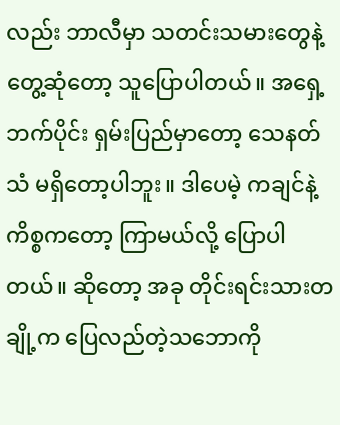လည်း ဘာလီမှာ သတင်းသမားတွေနဲ့ တွေ့ဆုံတော့ သူပြောပါတယ်။ အရှေ့ဘက်ပိုင်း ရှမ်းပြည်မှာတော့ သေနတ်သံ မရှိတော့ပါဘူး။ ဒါပေမဲ့ ကချင်နဲ့ကိစ္စကတော့ ကြာမယ်လို့ ပြောပါတယ်။ ဆိုတော့ အခု တိုင်းရင်းသားတချို့က ပြေလည်တဲ့သဘောကို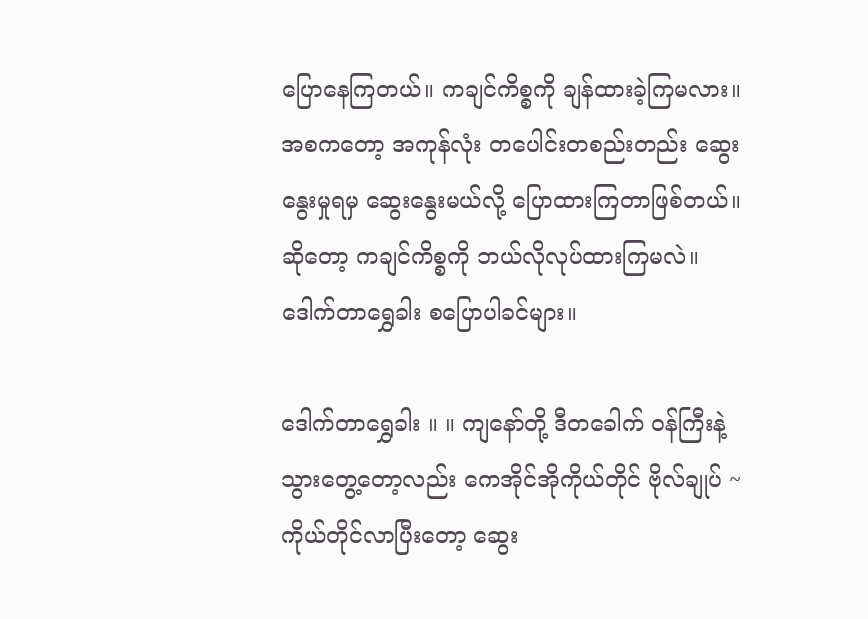ပြောနေကြတယ်။ ကချင်ကိစ္စကို ချန်ထားခဲ့ကြမလား။ အစကတော့ အကုန်လုံး တပေါင်းတစည်းတည်း ဆွေးနွေးမှုရမှ ဆွေးနွေးမယ်လို့ ပြောထားကြတာဖြစ်တယ်။ ဆိုတော့ ကချင်ကိစ္စကို ဘယ်လိုလုပ်ထားကြမလဲ။ ဒေါက်တာရွှေခါး စပြောပါခင်များ။

ဒေါက်တာရွှေခါး ။ ။ ကျနော်တို့ ဒီတခေါက် ဝန်ကြီးနဲ့ သွားတွေ့တော့လည်း ကေအိုင်အိုကိုယ်တိုင် ဗိုလ်ချုပ် ~ ကိုယ်တိုင်လာပြီးတော့ ဆွေး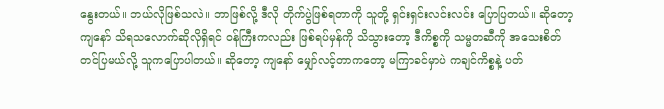နွေးတယ်။ ဘယ်လိုဖြစ်သလဲ။ ဘာဖြစ်လို့ ဒီလို တိုက်ပွဲဖြစ်ရတာကို သူတို့ ရှင်းရှင်းလင်းလင်း ပြောပြတယ်။ ဆိုတော့ ကျနော် သိရသလောက်ဆိုလိုရှိရင် ဝန်ကြီးကလည်း ဖြစ်ရပ်မှန်ကို သိသွားတော့ ဒီကိစ္စကို သမ္မတဆီကို အသေးစိတ် တင်ပြမယ်လို့ သူကပြောပါတယ်။ ဆိုတော့ ကျနော် မျှော်လင့်တာကတော့ မကြာခင်မှာပဲ ကချင်ကိစ္စနဲ့ ပတ်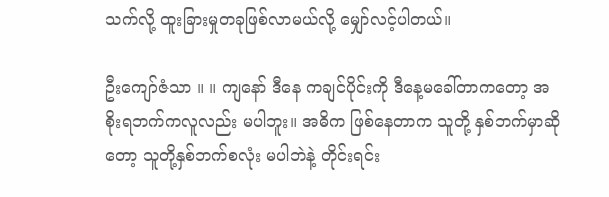သက်လို့ ထူးခြားမှုတခုဖြစ်လာမယ်လို့ မျှော်လင့်ပါတယ်။

ဦးကျော်ဇံသာ ။ ။ ကျနော် ဒီနေ ကချင်ပိုင်းကို ဒီနေ့မခေါ်တာကတော့ အစိုးရဘက်ကလူလည်း မပါဘူး။ အဓိက ဖြစ်နေတာက သူတို့ နှစ်ဘက်မှာဆိုတော့ သူတို့နှစ်ဘက်စလုံး မပါဘဲနဲ့ တိုင်းရင်း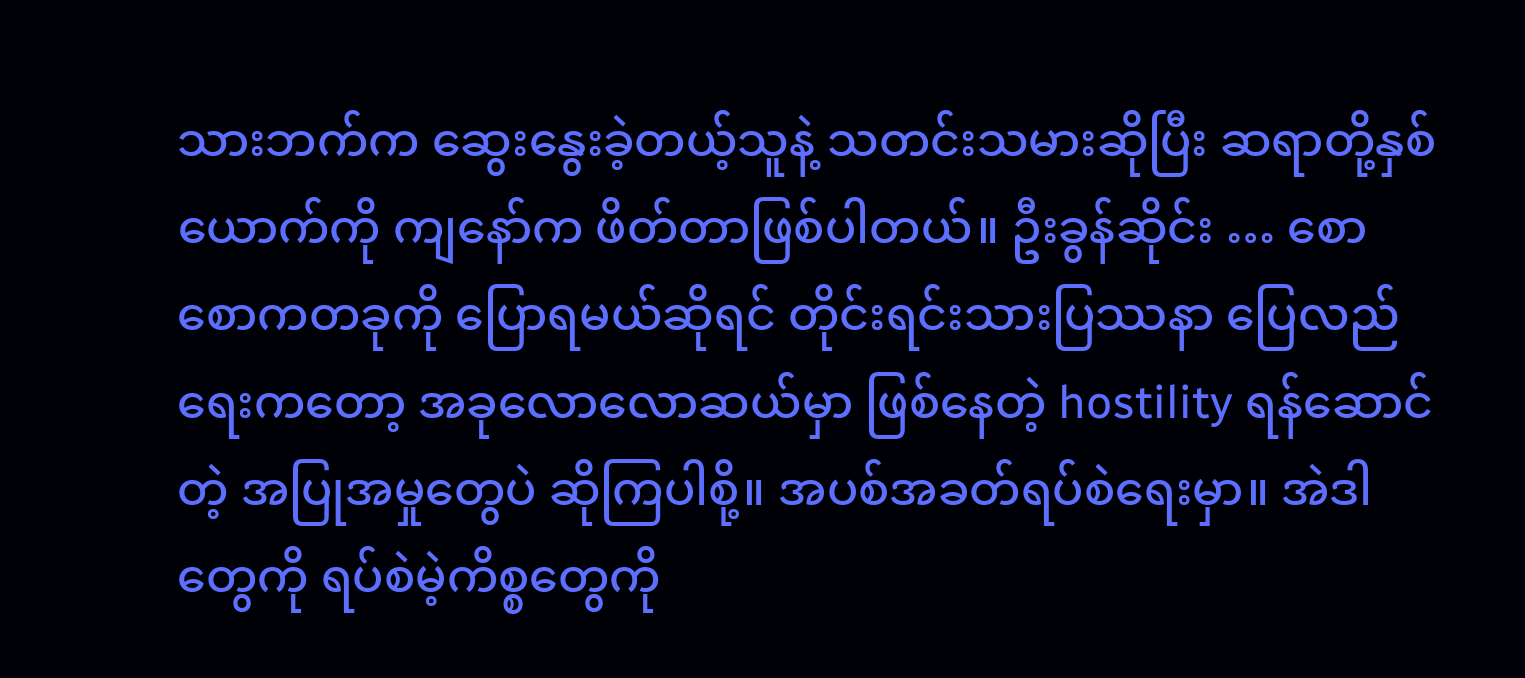သားဘက်က ဆွေးနွေးခဲ့တယ့်သူနဲ့ သတင်းသမားဆိုပြီး ဆရာတို့နှစ်ယောက်ကို ကျနော်က ဖိတ်တာဖြစ်ပါတယ်။ ဦးခွန်ဆိုင်း … စောစောကတခုကို ပြောရမယ်ဆိုရင် တိုင်းရင်းသားပြဿနာ ပြေလည်ရေးကတော့ အခုလောလောဆယ်မှာ ဖြစ်နေတဲ့ hostility ရန်ဆောင်တဲ့ အပြုအမှုတွေပဲ ဆိုကြပါစို့။ အပစ်အခတ်ရပ်စဲရေးမှာ။ အဲဒါတွေကို ရပ်စဲမဲ့ကိစ္စတွေကို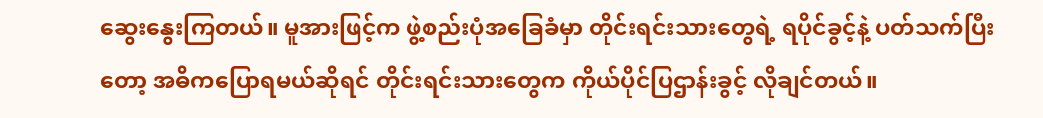ဆွေးနွေးကြတယ်။ မူအားဖြင့်က ဖွဲ့စည်းပုံအခြေခံမှာ တိုင်းရင်းသားတွေရဲ့ ရပိုင်ခွင့်နဲ့ ပတ်သက်ပြီးတော့ အဓိကပြောရမယ်ဆိုရင် တိုင်းရင်းသားတွေက ကိုယ်ပိုင်ပြဌာန်းခွင့် လိုချင်တယ်။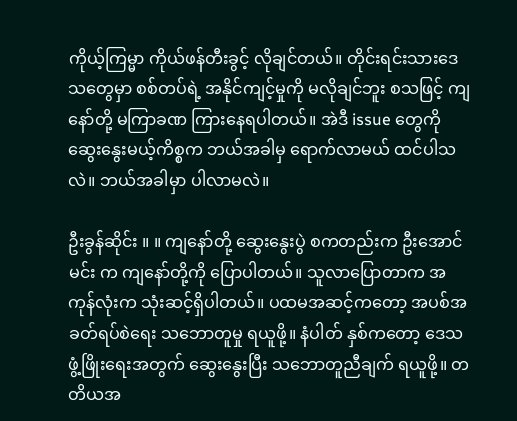ကိုယ့်ကြမ္မာ ကိုယ်ဖန်တီးခွင့် လိုချင်တယ်။ တိုင်းရင်းသားဒေသတွေမှာ စစ်တပ်ရဲ့ အနိုင်ကျင့်မှုကို မလိုချင်ဘူး စသဖြင့် ကျနော်တို့ မကြာခဏ ကြားနေရပါတယ်။ အဲဒီ issue တွေကို ဆွေးနွေးမယ့်ကိစ္စက ဘယ်အခါမှ ရောက်လာမယ် ထင်ပါသလဲ။ ဘယ်အခါမှာ ပါလာမလဲ။

ဦးခွန်ဆိုင်း ။ ။ ကျနော်တို့ ဆွေးနွေးပွဲ စကတည်းက ဦးအောင်မင်း က ကျနော်တို့ကို ပြောပါတယ်။ သူလာပြောတာက အကုန်လုံးက သုံးဆင့်ရှိပါတယ်။ ပထမအဆင့်ကတော့ အပစ်အခတ်ရပ်စဲရေး သဘောတူမှု ရယူဖို့။ နံပါတ် နှစ်ကတော့ ဒေသဖွံ့ဖြိုးရေးအတွက် ဆွေးနွေးပြီး သဘောတူညီချက် ရယူဖို့။ တတိယအ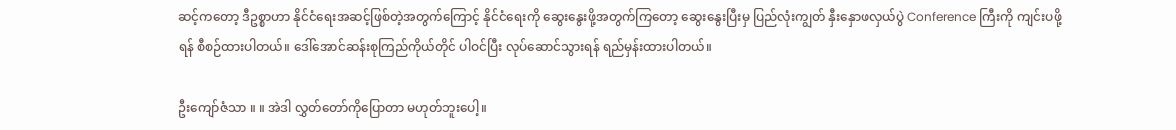ဆင့်ကတော့ ဒီဥစ္စာဟာ နိုင်ငံရေးအဆင့်ဖြစ်တဲ့အတွက်ကြောင့် နိုင်ငံရေးကို ဆွေးနွေးဖို့အတွက်ကြတော့ ဆွေးနွေးပြီးမှ ပြည်လုံးကျွတ် နှီးနှောဖလှယ်ပွဲ Conference ကြီးကို ကျင်းပဖို့ရန် စီစဉ်ထားပါတယ်။ ဒေါ်အောင်ဆန်းစုကြည်ကိုယ်တိုင် ပါဝင်ပြီး လုပ်ဆောင်သွားရန် ရည်မှန်းထားပါတယ်။

ဦးကျော်ဇံသာ ။ ။ အဲဒါ လွှတ်တော်ကိုပြောတာ မဟုတ်ဘူးပေါ့။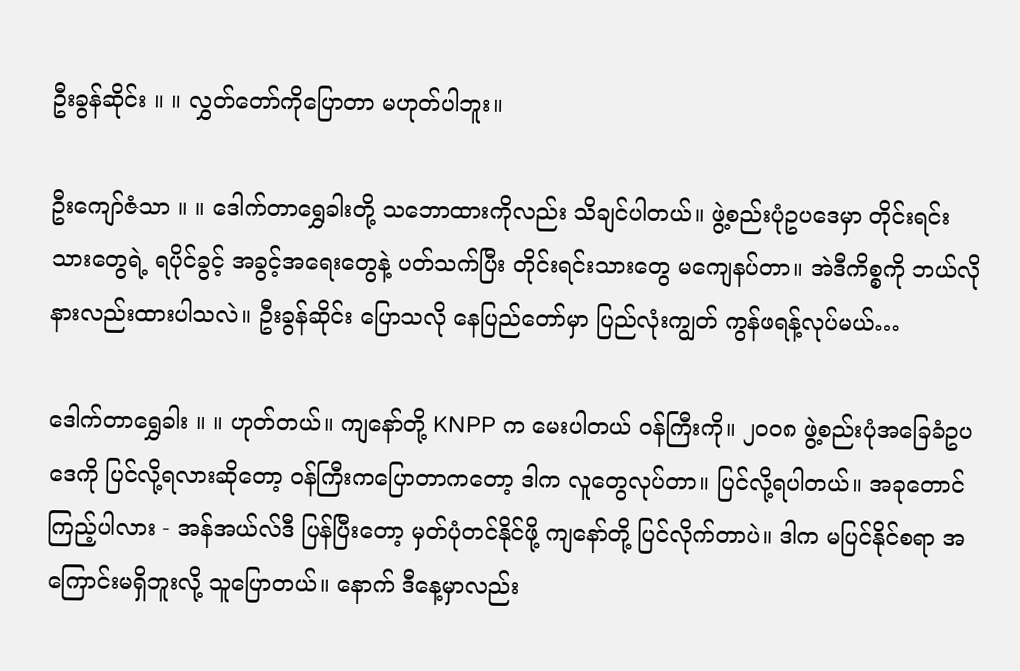ဦးခွန်ဆိုင်း ။ ။ လွှတ်တော်ကိုပြောတာ မဟုတ်ပါဘူး။

ဦးကျော်ဇံသာ ။ ။ ဒေါက်တာရွှေခါးတို့ သဘောထားကိုလည်း သိချင်ပါတယ်။ ဖွဲ့စည်းပုံဥပဒေမှာ တိုင်းရင်းသားတွေရဲ့ ရပိုင်ခွင့် အခွင့်အရေးတွေနဲ့ ပတ်သက်ပြီး တိုင်းရင်းသားတွေ မကျေနပ်တာ။ အဲဒီကိစ္စကို ဘယ်လိုနားလည်းထားပါသလဲ။ ဦးခွန်ဆိုင်း ပြောသလို နေပြည်တော်မှာ ပြည်လုံးကျွတ် ကွန်ဖရန့်လုပ်မယ်…

ဒေါက်တာရွှေခါး ။ ။ ဟုတ်တယ်။ ကျနော်တို့ KNPP က မေးပါတယ် ဝန်ကြီးကို။ ၂၀၀၈ ဖွဲ့စည်းပုံအခြေခံဥပဒေကို ပြင်လို့ရလားဆိုတော့ ဝန်ကြီးကပြောတာကတော့ ဒါက လူတွေလုပ်တာ။ ပြင်လို့ရပါတယ်။ အခုတောင် ကြည့်ပါလား - အန်အယ်လ်ဒီ ပြန်ပြီးတော့ မှတ်ပုံတင်နိုင်ဖို့ ကျနော်တို့ ပြင်လိုက်တာပဲ။ ဒါက မပြင်နိုင်စရာ အကြောင်းမရှိဘူးလို့ သူပြောတယ်။ နောက် ဒီနေ့မှာလည်း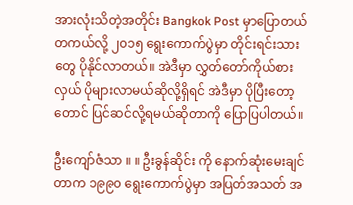အားလုံးသိတဲ့အတိုင်း Bangkok Post မှာပြောတယ် တကယ်လို့ ၂၀၁၅ ရွေးကောက်ပွဲမှာ တိုင်းရင်းသားတွေ ပိုနိုင်လာတယ်။ အဲဒီမှာ လွှတ်တော်ကိုယ်စားလှယ် ပိုများလာမယ်ဆိုလို့ရှိရင် အဲဒီမှာ ပိုပြီးတော့တောင် ပြင်ဆင်လို့ရမယ်ဆိုတာကို ပြောပြပါတယ်။

ဦးကျော်ဇံသာ ။ ။ ဦးခွန်ဆိုင်း ကို နောက်ဆုံးမေးချင်တာက ၁၉၉၀ ရွေးကောက်ပွဲမှာ အပြတ်အသတ် အ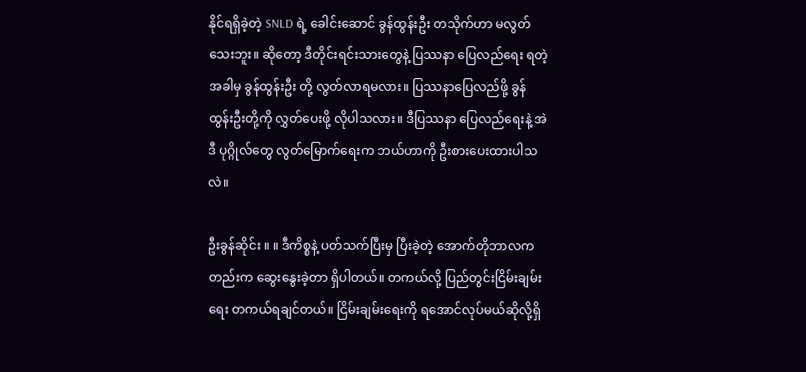နိုင်ရရှိခဲ့တဲ့ SNLD ရဲ့ ခေါင်းဆောင် ခွန်ထွန်းဦး တသိုက်ဟာ မလွတ်သေးဘူး။ ဆိုတော့ ဒီတိုင်းရင်းသားတွေနဲ့ ပြဿနာ ပြေလည်ရေး ရတဲ့အခါမှ ခွန်ထွန်းဦး တို့ လွတ်လာရမလား။ ပြဿနာပြေလည်ဖို့ ခွန်ထွန်းဦးတို့ကို လွှတ်ပေးဖို့ လိုပါသလား။ ဒီပြဿနာ ပြေလည်ရေးနဲ့ အဲဒီ ပုဂ္ဂိုလ်တွေ လွတ်မြောက်ရေးက ဘယ်ဟာကို ဦးစားပေးထားပါသလဲ။

ဦးခွန်ဆိုင်း ။ ။ ဒီကိစ္စနဲ့ ပတ်သက်ပြီးမှ ပြီးခဲ့တဲ့ အောက်တိုဘာလကတည်းက ဆွေးနွေးခဲ့တာ ရှိပါတယ်။ တကယ်လို့ ပြည်တွင်းငြိမ်းချမ်းရေး တကယ်ရချင်တယ်။ ငြိမ်းချမ်းရေးကို ရအောင်လုပ်မယ်ဆိုလို့ရှိ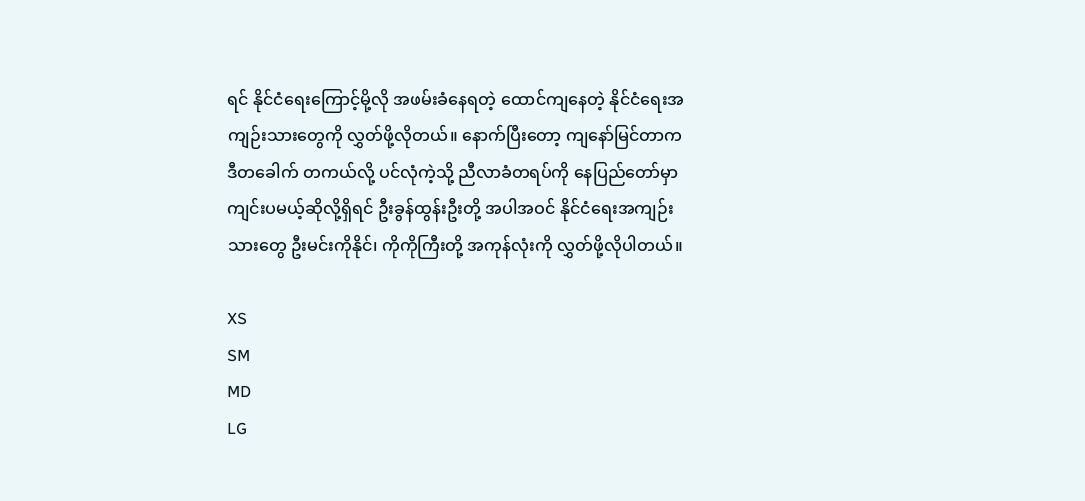ရင် နိုင်ငံရေးကြောင့်မို့လို အဖမ်းခံနေရတဲ့ ထောင်ကျနေတဲ့ နိုင်ငံရေးအကျဉ်းသားတွေကို လွှတ်ဖို့လိုတယ်။ နောက်ပြီးတော့ ကျနော်မြင်တာက ဒီတခေါက် တကယ်လို့ ပင်လုံကဲ့သို့ ညီလာခံတရပ်ကို နေပြည်တော်မှာ ကျင်းပမယ့်ဆိုလို့ရှိရင် ဦးခွန်ထွန်းဦးတို့ အပါအဝင် နိုင်ငံရေးအကျဉ်းသားတွေ ဦးမင်းကိုနိုင်၊ ကိုကိုကြီးတို့ အကုန်လုံးကို လွှတ်ဖို့လိုပါတယ်။

XS
SM
MD
LG